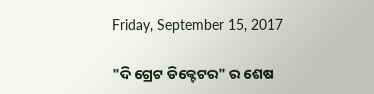Friday, September 15, 2017

"ଦି ଗ୍ରେଟ ଡିକ୍ଟେଟର" ର ଶେଷ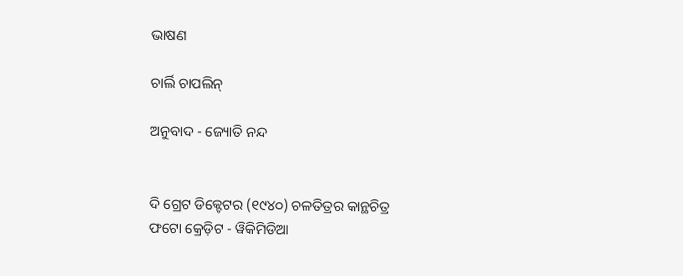ଭାଷଣ

ଚାର୍ଲି ଚାପଲିନ୍

ଅନୁବାଦ - ଜ୍ୟୋତି ନନ୍ଦ


ଦି ଗ୍ରେଟ ଡିକ୍ଟେଟର (୧୯୪୦) ଚଳତିତ୍ରର କାନ୍ଥଚିତ୍ର
ଫଟୋ କ୍ରେଡ଼ିଟ - ୱିକିମିଡିଆ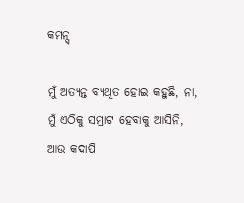କମନ୍ସ୍

ମୁଁ ଅତ୍ୟନ୍ତ ବ୍ୟଥିତ ହୋଇ କହୁଛି, ନା, ମୁଁ ଏଠିକୁ ସମ୍ରାଟ ହେବାକୁ ଆସିନି, ଆଉ କଦାପି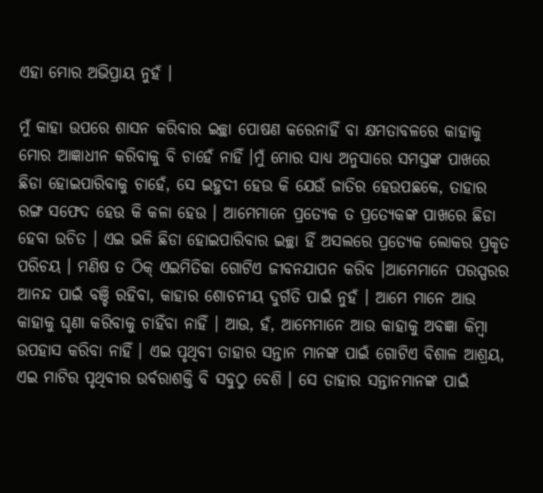ଏହା ମୋର ଅଭିପ୍ରାୟ ନୁହଁ ।

ମୁଁ କାହା ଉପରେ ଶାସନ କରିବାର ଇଚ୍ଛା ପୋଷଣ କରେନାହିଁ ବା କ୍ଷମତାବଳରେ କାହାକୁ ମୋର ଆଜ୍ଞାଧୀନ କରିବାକୁ ବି ଚାହେଁ ନାହିଁ ।ମୁଁ ମୋର ସାଧ୍ୟ ଅନୁସାରେ ସମସ୍ତଙ୍କ ପାଖରେ ଛିଡା ହୋଇପାରିବାକୁ ଚାହେଁ, ସେ ଇହୁଦୀ ହେଉ କି ଯେଉଁ ଜାତିର ହେଉପଛକେ, ତାହାର ରଙ୍ଗ ସଫେଦ ହେଉ କି କଳା ହେଉ । ଆମେମାନେ ପ୍ରତ୍ୟେକ ତ ପ୍ରତ୍ୟେକଙ୍କ ପାଖରେ ଛିଡା ହେବା ଉଚିତ । ଏଇ ଭଳି ଛିଡା ହୋଇପାରିବାର ଇଚ୍ଛା ହିଁ ଅସଲରେ ପ୍ରତ୍ୟେକ ଲୋକର ପ୍ରକୃତ ପରିଚୟ । ମଣିଷ ତ ଠିକ୍ ଏଇମିତିକା ଗୋଟିଏ ଜୀବନଯାପନ କରିବ ।ଆମେମାନେ ପରସ୍ପରର ଆନନ୍ଦ ପାଇଁ ବଞ୍ଚି ରହିବା, କାହାର ଶୋଚନୀୟ ଦୁର୍ଗତି ପାଇଁ ନୁହଁ । ଆମେ ମାନେ ଆଉ କାହାକୁ ଘୃଣା କରିବାକୁ ଚାହିଁବା ନାହିଁ । ଆଉ, ହଁ, ଆମେମାନେ ଆଉ କାହାକୁ ଅବଜ୍ଞା କିମ୍ବା ଉପହାସ କରିବା ନାହିଁ । ଏଇ ପୃଥିବୀ ତାହାର ସନ୍ତାନ ମାନଙ୍କ ପାଇଁ ଗୋଟିଏ ବିଶାଳ ଆଶ୍ରୟ, ଏଇ ମାଟିର ପୃଥିବୀର ଉର୍ବରାଶକ୍ତି ବି ସବୁଠୁ ବେଶି । ସେ ତାହାର ସନ୍ତାନମାନଙ୍କ ପାଇଁ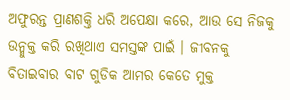ଅଫୁରନ୍ତ ପ୍ରାଣଶକ୍ତି ଧରି ଅପେକ୍ଷା କରେ, ଆଉ ସେ ନିଜକୁ ଉନ୍ମୁକ୍ତ କରି ରଖିଥାଏ ସମସ୍ତଙ୍କ ପାଇଁ । ଜୀବନକୁ ବିତାଇବାର ବାଟ ଗୁଡିକ ଆମର କେତେ ମୁକ୍ତ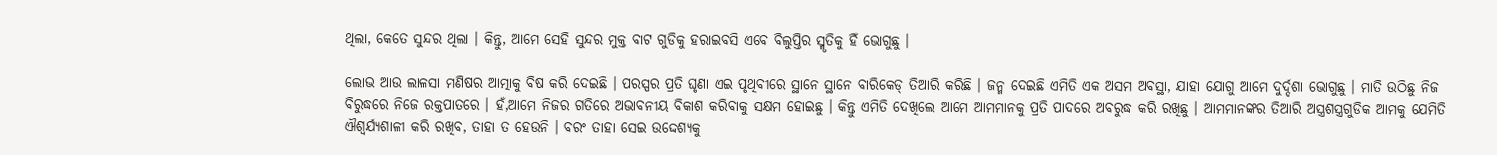ଥିଲା, କେତେ ସୁନ୍ଦର ଥିଲା । କିନ୍ତୁ, ଆମେ ସେହି ସୁନ୍ଦର ମୁକ୍ତ ବାଟ ଗୁଡିକୁ ହରାଇବସି ଏବେ ବିଲୁପ୍ତିର ସ୍ମୃତିକୁ ହିଁ ଭୋଗୁଛୁ ।

ଲୋଭ ଆଉ ଲାଳସା ମଣିଷର ଆତ୍ମାକୁ ବିଷ କରି ଦେଇଛି । ପରସ୍ପର ପ୍ରତି ଘୃଣା ଏଇ ପୃଥିବୀରେ ସ୍ଥାନେ ସ୍ଥାନେ ବାରିକେଡ୍ ତିଆରି କରିଛି । ଜନ୍ମ ଦେଇଛି ଏମିତି ଏକ ଅସମ ଅବସ୍ଥା, ଯାହା ଯୋଗୁ ଆମେ ଦୁର୍ଦ୍ଦଶା ଭୋଗୁଛୁ । ମାତି ଉଠିଛୁ ନିଜ ବିରୁଦ୍ଧରେ ନିଜେ ରକ୍ତପାତରେ । ହଁ,ଆମେ ନିଜର ଗତିରେ ଅଭାବନୀୟ ବିକାଶ କରିବାକୁ ସକ୍ଷମ ହୋଇଛୁ । କିନ୍ତୁ ଏମିତି ଦେଖିଲେ ଆମେ ଆମମାନକୁ ପ୍ରତି ପାଦରେ ଅବରୁଦ୍ଧ କରି ରଖିଛୁ । ଆମମାନଙ୍କର ତିଆରି ଅସ୍ତ୍ରଶସ୍ତ୍ରଗୁଡିକ ଆମକୁ ଯେମିତି ଐଶ୍ୱର୍ଯ୍ୟଶାଳୀ କରି ରଖିବ, ତାହା ତ ହେଉନି । ବରଂ ତାହା ସେଇ ଉଦ୍ଦେଶ୍ୟକୁ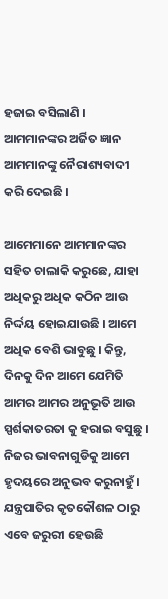ହଜାଇ ବସିଲାଣି । ଆମମାନଙ୍କର ଅର୍ଜିତ ଜ୍ଞାନ ଆମମାନଙ୍କୁ ନୈରାଶ୍ୟବାଦୀ କରି ଦେଇଛି ।

ଆମେମାନେ ଆମମାନଙ୍କର ସହିତ ଚାଲାକି କରୁଛେ, ଯାହା ଅଧିକରୁ ଅଧିକ କଠିନ ଆଉ ନିର୍ଦ୍ଦୟ ହୋଇଯାଉଛି । ଆମେ ଅଧିକ ବେଶି ଭାବୁଛୁ । କିନ୍ତୁ, ଦିନକୁ ଦିନ ଆମେ ଯେମିତି ଆମର ଆମର ଅନୁଭୂତି ଆଉ ସ୍ପର୍ଶକାତରତା କୁ ହରାଇ ବସୁଛୁ । ନିଜର ଭାବନାଗୁଡିକୁ ଆମେ ହୃଦୟରେ ଅନୁଭବ କରୁନାହୁଁ । ଯନ୍ତ୍ରପାତିର କୃତକୌଶଳ ଠାରୁ ଏବେ ଜରୁରୀ ହେଉଛି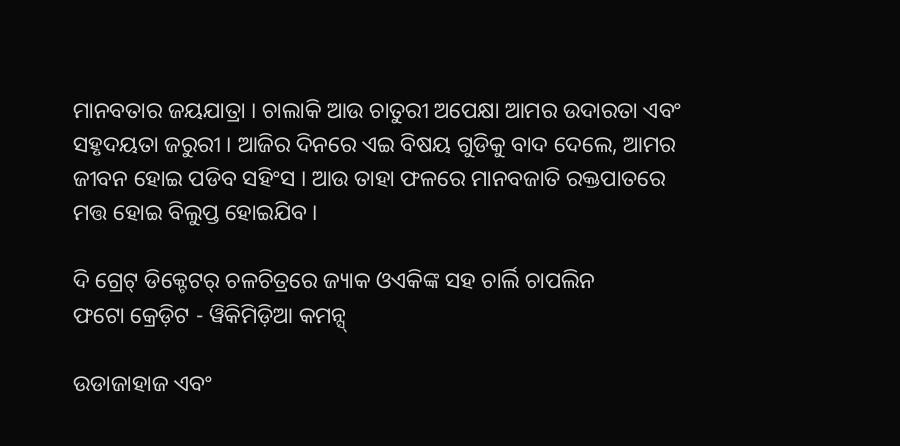ମାନବତାର ଜୟଯାତ୍ରା । ଚାଲାକି ଆଉ ଚାତୁରୀ ଅପେକ୍ଷା ଆମର ଉଦାରତା ଏବଂ ସହୃଦୟତା ଜରୁରୀ । ଆଜିର ଦିନରେ ଏଇ ବିଷୟ ଗୁଡିକୁ ବାଦ ଦେଲେ, ଆମର ଜୀବନ ହୋଇ ପଡିବ ସହିଂସ । ଆଉ ତାହା ଫଳରେ ମାନବଜାତି ରକ୍ତପାତରେ ମତ୍ତ ହୋଇ ବିଲୁପ୍ତ ହୋଇଯିବ ।

ଦି ଗ୍ରେଟ୍ ଡିକ୍ଟେଟର୍ ଚଳଚିତ୍ରରେ ଜ୍ୟାକ ଓଏକିଙ୍କ ସହ ଚାର୍ଲି ଚାପଲିନ
ଫଟୋ କ୍ରେଡ଼ିଟ - ୱିକିମିଡ଼ିଆ କମନ୍ସ୍

ଉଡାଜାହାଜ ଏବଂ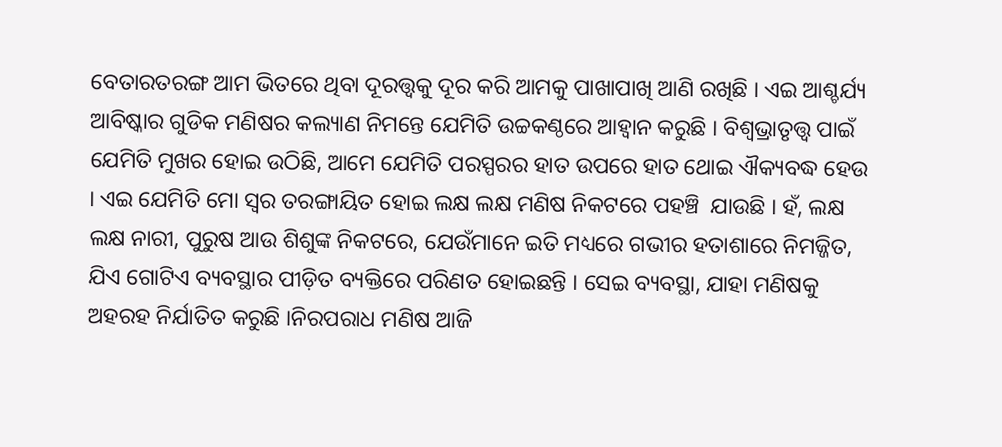ବେତାରତରଙ୍ଗ ଆମ ଭିତରେ ଥିବା ଦୂରତ୍ତ୍ୱକୁ ଦୂର କରି ଆମକୁ ପାଖାପାଖି ଆଣି ରଖିଛି । ଏଇ ଆଶ୍ଚର୍ଯ୍ୟ ଆବିଷ୍କାର ଗୁଡିକ ମଣିଷର କଲ୍ୟାଣ ନିମନ୍ତେ ଯେମିତି ଉଚ୍ଚକଣ୍ଠରେ ଆହ୍ୱାନ କରୁଛି । ବିଶ୍ୱଭ୍ରାତୃତ୍ତ୍ୱ ପାଇଁ ଯେମିତି ମୁଖର ହୋଇ ଉଠିଛି, ଆମେ ଯେମିତି ପରସ୍ପରର ହାତ ଉପରେ ହାତ ଥୋଇ ଐକ୍ୟବଦ୍ଧ ହେଉ । ଏଇ ଯେମିତି ମୋ ସ୍ୱର ତରଙ୍ଗାୟିତ ହୋଇ ଲକ୍ଷ ଲକ୍ଷ ମଣିଷ ନିକଟରେ ପହଞ୍ଚି  ଯାଉଛି । ହଁ, ଲକ୍ଷ ଲକ୍ଷ ନାରୀ, ପୁରୁଷ ଆଉ ଶିଶୁଙ୍କ ନିକଟରେ, ଯେଉଁମାନେ ଇତି ମଧ୍ୟରେ ଗଭୀର ହତାଶାରେ ନିମଜ୍ଜିତ, ଯିଏ ଗୋଟିଏ ବ୍ୟବସ୍ଥାର ପୀଡ଼ିତ ବ୍ୟକ୍ତିରେ ପରିଣତ ହୋଇଛନ୍ତି । ସେଇ ବ୍ୟବସ୍ଥା, ଯାହା ମଣିଷକୁ ଅହରହ ନିର୍ଯାତିତ କରୁଛି ।ନିରପରାଧ ମଣିଷ ଆଜି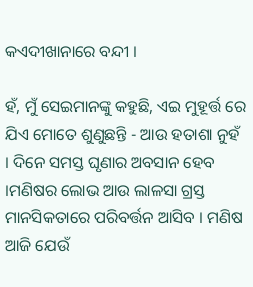କଏଦୀଖାନାରେ ବନ୍ଦୀ ।

ହଁ, ମୁଁ ସେଇମାନଙ୍କୁ କହୁଛି, ଏଇ ମୁହୂର୍ତ୍ତ ରେ ଯିଏ ମୋତେ ଶୁଣୁଛନ୍ତି - ଆଉ ହତାଶା ନୁହଁ । ଦିନେ ସମସ୍ତ ଘୃଣାର ଅବସାନ ହେବ ।ମଣିଷର ଲୋଭ ଆଉ ଲାଳସା ଗ୍ରସ୍ତ ମାନସିକତାରେ ପରିବର୍ତ୍ତନ ଆସିବ । ମଣିଷ ଆଜି ଯେଉଁ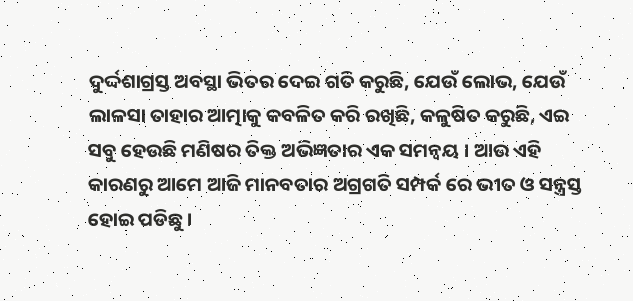ଦୁର୍ଦ୍ଦଶାଗ୍ରସ୍ତ ଅବସ୍ଥା ଭିତର ଦେଇ ଗତି କରୁଛି, ଯେଉଁ ଲୋଭ, ଯେଉଁ ଲାଳସା ତାହାର ଆତ୍ମାକୁ କବଳିତ କରି ରଖିଛି, କଳୁଷିତ କରୁଛି, ଏଇ ସବୁ ହେଉଛି ମଣିଷର ତିକ୍ତ ଅଭିଜ୍ଞତାର ଏକ ସମନ୍ୱୟ । ଆଉ ଏହି କାରଣରୁ ଆମେ ଆଜି ମାନବତାର ଅଗ୍ରଗତି ସମ୍ପର୍କ ରେ ଭୀତ ଓ ସନ୍ତ୍ରସ୍ତ ହୋଇ ପଡିଛୁ ।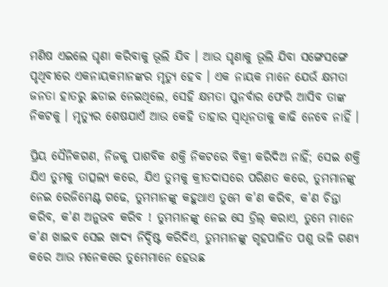ମଣିଷ ଏଇଲେ ଘୃଣା କରିବାକୁ ଭୂଲି ଯିବ । ଆଉ ଘୃଣାକୁ ଭୂଲି ଯିବା ସଙ୍ଗେସଙ୍ଗେ ପୃଥିବୀରେ ଏକନାୟକମାନଙ୍କର ମୃତ୍ୟୁ ହେବ । ଏକ ନାୟକ ମାନେ ଯେଉଁ କ୍ଷମତା ଜନତା ହାତରୁ ଛଡାଇ ନେଇଥିଲେ, ସେହି କ୍ଷମତା ପୁନର୍ବାର ଫେରି ଆସିବ ତାଙ୍କ ନିକଟକୁ । ମୃତ୍ୟୁର ଶେଷଯାଏଁ ଆଉ କେହି ତାହାର ସ୍ୱାଧିନତାକୁ କାଢି ନେବେ ନାହିଁ ।

ପ୍ରିୟ ସୈନିକଗଣ, ନିଜକୁ ପାଶବିକ ଶକ୍ତି ନିକଟରେ ବିକ୍ରୀ କରିଦିଅ ନାହିଁ; ସେଇ ଶକ୍ତି ଯିଏ ତୁମକୁ ତାତ୍ସଲ୍ୟ କରେ, ଯିଏ ତୁମକୁ କ୍ରୀତଦାସରେ ପରିଣତ କରେ, ତୁମମାନଙ୍କୁ ନେଇ ରେଜିମେଣ୍ଟ ଗଢେ, ତୁମମାନଙ୍କୁ କହୁଥାଏ ତୁମେ କ'ଣ କରିବ, କ'ଣ ଚିନ୍ତା କରିବ, କ'ଣ ଅନୁଭବ କରିବ ! ତୁମମାନଙ୍କୁ ନେଇ ସେ ଡ୍ରିଲ୍ କରାଏ, ତୁମେ ମାନେ କ'ଣ ଖାଇବ ସେଇ ଖାଦ୍ୟ ନିର୍ଦ୍ଦିଷ୍ଟ କରିଦିଏ, ତୁମମାନଙ୍କୁ ଗୃହପାଳିତ ପଶୁ ଭଳି ଗଣ୍ୟ କରେ ଆଉ ମନେକରେ ତୁମେମାନେ ହେଉଛ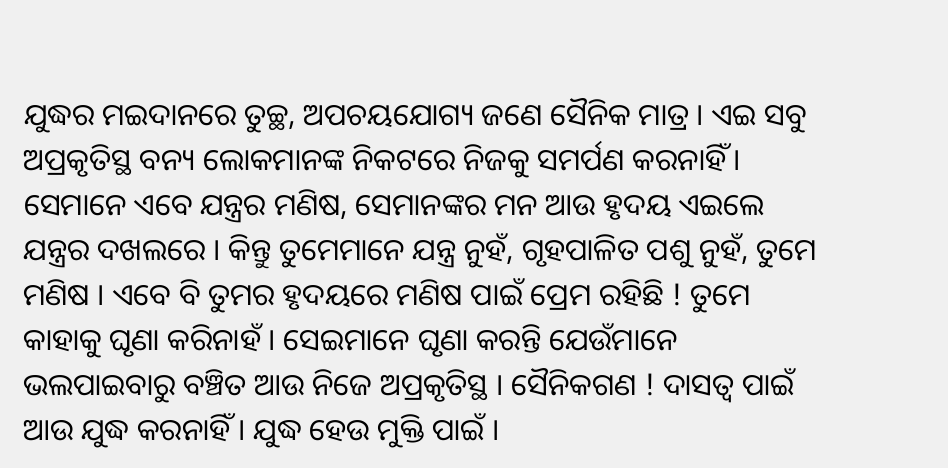ଯୁଦ୍ଧର ମଇଦାନରେ ତୁଚ୍ଛ, ଅପଚୟଯୋଗ୍ୟ ଜଣେ ସୈନିକ ମାତ୍ର । ଏଇ ସବୁ ଅପ୍ରକୃତିସ୍ଥ ବନ୍ୟ ଲୋକମାନଙ୍କ ନିକଟରେ ନିଜକୁ ସମର୍ପଣ କରନାହିଁ । ସେମାନେ ଏବେ ଯନ୍ତ୍ରର ମଣିଷ, ସେମାନଙ୍କର ମନ ଆଉ ହୃଦୟ ଏଇଲେ ଯନ୍ତ୍ରର ଦଖଲରେ । କିନ୍ତୁ ତୁମେମାନେ ଯନ୍ତ୍ର ନୁହଁ, ଗୃହପାଳିତ ପଶୁ ନୁହଁ, ତୁମେ ମଣିଷ । ଏବେ ବି ତୁମର ହୃଦୟରେ ମଣିଷ ପାଇଁ ପ୍ରେମ ରହିଛି ! ତୁମେ କାହାକୁ ଘୃଣା କରିନାହଁ । ସେଇମାନେ ଘୃଣା କରନ୍ତି ଯେଉଁମାନେ ଭଲପାଇବାରୁ ବଞ୍ଚିତ ଆଉ ନିଜେ ଅପ୍ରକୃତିସ୍ଥ । ସୈନିକଗଣ ! ଦାସତ୍ୱ ପାଇଁ ଆଉ ଯୁଦ୍ଧ କରନାହିଁ । ଯୁଦ୍ଧ ହେଉ ମୁକ୍ତି ପାଇଁ ।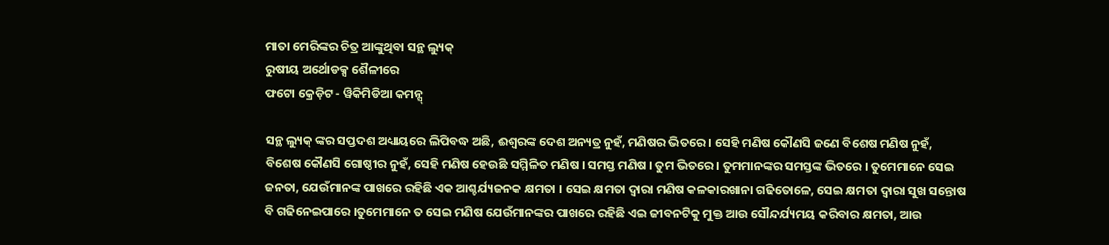ମାତା ମେରିଙ୍କର ଚିତ୍ର ଆଙ୍କୁଥିବା ସନ୍ଥ ଲ୍ୟୁକ୍
ରୁଷୀୟ ଅର୍ଥୋଡକ୍ସ ଶୈଳୀରେ
ଫଟୋ କ୍ରେଡ଼ିଟ - ୱିକିମିଡିଆ କମନ୍ସ୍

ସନ୍ଥ ଲ୍ୟୁକ୍ ଙ୍କର ସପ୍ତଦଶ ଅଧ୍ୟାୟରେ ଲିପିବଦ୍ଧ ଅଛି, ଈଶ୍ୱରଙ୍କ ଦେଶ ଅନ୍ୟତ୍ର ନୁହଁ, ମଣିଷର ଭିତରେ । ସେହି ମଣିଷ କୌଣସି ଜଣେ ବିଶେଷ ମଣିଷ ନୁହଁ, ବିଶେଷ କୌଣସି ଗୋଷ୍ଠୀର ନୁହଁ, ସେହି ମଣିଷ ହେଉଛି ସମ୍ମିଳିତ ମଣିଷ । ସମସ୍ତ ମଣିଷ । ତୁମ ଭିତରେ । ତୁମମାନଙ୍କର ସମସ୍ତଙ୍କ ଭିତରେ । ତୁମେମାନେ ସେଇ ଜନତା, ଯେଉଁମାନଙ୍କ ପାଖରେ ରହିଛି ଏକ ଆଶ୍ଚର୍ଯ୍ୟଜନକ କ୍ଷମତା । ସେଇ କ୍ଷମତା ଦ୍ୱାରା ମଣିଷ କଳକାରଖାନା ଗଢିତୋଳେ, ସେଇ କ୍ଷମତା ଦ୍ୱାରା ସୁଖ ସନ୍ତୋଷ ବି ଗଢିନେଇପାରେ ।ତୁମେମାନେ ତ ସେଇ ମଣିଷ ଯେଉଁମାନଙ୍କର ପାଖରେ ରହିଛି ଏଇ ଜୀବନଟିକୁ ମୁକ୍ତ ଆଉ ସୌନ୍ଦର୍ଯ୍ୟମୟ କରିବାର କ୍ଷମତା, ଆଉ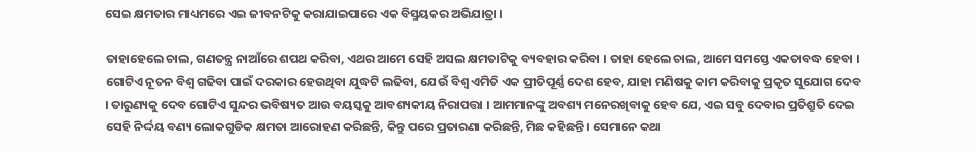ସେଇ କ୍ଷମତାର ମାଧ୍ୟମରେ ଏଇ ଜୀବନଟିକୁ କରାଯାଇପାରେ ଏକ ବିସ୍ମୟକର ଅଭିଯାତ୍ରା ।

ତାହାହେଲେ ଚାଲ, ଗଣତନ୍ତ୍ର ନାଆଁରେ ଶପଥ କରିବା, ଏଥର ଆମେ ସେହି ଅସଲ କ୍ଷମତାଟିକୁ ବ୍ୟବହାର କରିବା । ତାହା ହେଲେ ଚାଲ, ଆମେ ସମସ୍ତେ ଏକତାବଦ୍ଧ ହେବା । ଗୋଟିଏ ନୂତନ ବିଶ୍ୱ ଗଢିବା ପାଇଁ ଦରକାର ହେଉଥିବା ଯୁଦ୍ଧଟି ଲଢିବା, ଯେଉଁ ବିଶ୍ୱ ଏମିତି ଏକ ପ୍ରୀତିପୂର୍ଣ୍ଣ ଦେଶ ହେବ, ଯାହା ମଣିଷକୁ କାମ କରିବାକୁ ପ୍ରକୃତ ସୁଯୋଗ ଦେବ । ତାରୁଣ୍ୟକୁ ଦେବ ଗୋଟିଏ ସୁନ୍ଦର ଭବିଷ୍ୟତ ଆଉ ବୟସ୍କକୁ ଆବଶ୍ୟକୀୟ ନିରାପତ୍ତା । ଆମମାନଙ୍କୁ ଅବଶ୍ୟ ମନେରଖିବାକୁ ହେବ ଯେ, ଏଇ ସବୁ ଦେବାର ପ୍ରତିଶ୍ରୁତି ଦେଇ ସେହି ନିର୍ଦ୍ଦୟ ବଣ୍ୟ ଲୋକଗୁଡିକ କ୍ଷମତା ଆରୋହଣ କରିଛନ୍ତି, କିନ୍ତୁ ପରେ ପ୍ରତାରଣା କରିଛନ୍ତି, ମିଛ କହିଛନ୍ତି । ସେମାନେ କଥା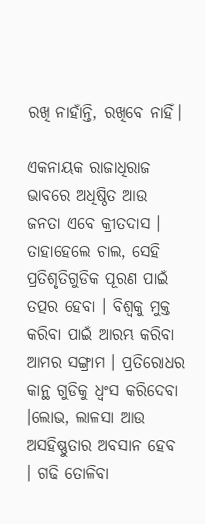ରଖି ନାହାଁନ୍ତି, ରଖିବେ ନାହିଁ।

ଏକନାୟକ ରାଜାଧିରାଜ ଭାବରେ ଅଧିଷ୍ଠିତ ଆଉ ଜନତା ଏବେ କ୍ରୀତଦାସ । ତାହାହେଲେ ଚାଲ, ସେହି ପ୍ରତିଶୃତିଗୁଡିକ ପୂରଣ ପାଇଁ ତତ୍ପର ହେବା । ବିଶ୍ୱକୁ ମୁକ୍ତ କରିବା ପାଇଁ ଆରମ୍ଭ କରିବା ଆମର ସଙ୍ଗ୍ରାମ । ପ୍ରତିରୋଧର କାନ୍ଥ ଗୁଡିକୁ ଧ୍ୱଂସ କରିଦେବା ।ଲୋଭ, ଲାଳସା ଆଉ ଅସହିଷ୍ଣୁତାର ଅବସାନ ହେବ । ଗଢି ତୋଳିବା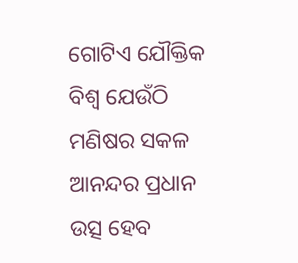ଗୋଟିଏ ଯୌକ୍ତିକ ବିଶ୍ୱ ଯେଉଁଠି ମଣିଷର ସକଳ ଆନନ୍ଦର ପ୍ରଧାନ ଉତ୍ସ ହେବ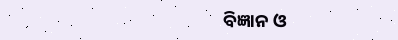ବିଜ୍ଞାନ ଓ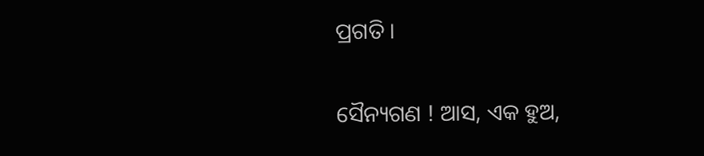ପ୍ରଗତି ।

ସୈନ୍ୟଗଣ ! ଆସ, ଏକ ହୁଅ,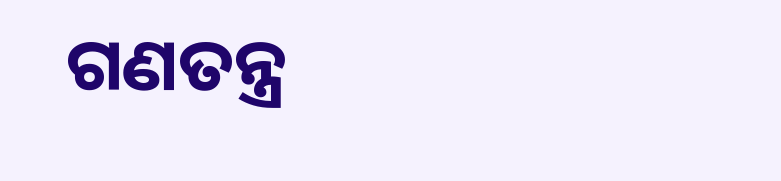ଗଣତନ୍ତ୍ର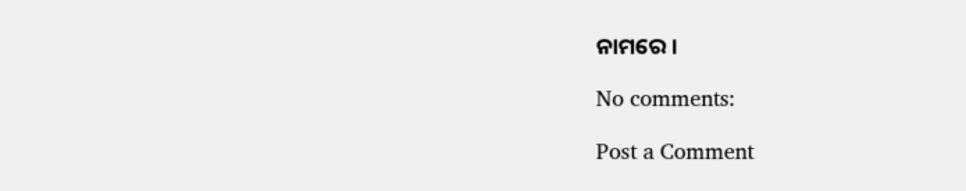ନାମରେ ।

No comments:

Post a Comment